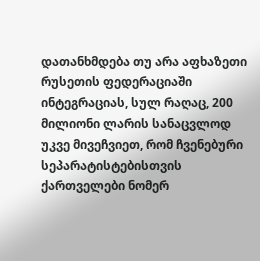დათანხმდება თუ არა აფხაზეთი რუსეთის ფედერაციაში ინტეგრაციას, სულ რაღაც, 200 მილიონი ლარის სანაცვლოდ
უკვე მივეჩვიეთ, რომ ჩვენებური სეპარატისტებისთვის ქართველები ნომერ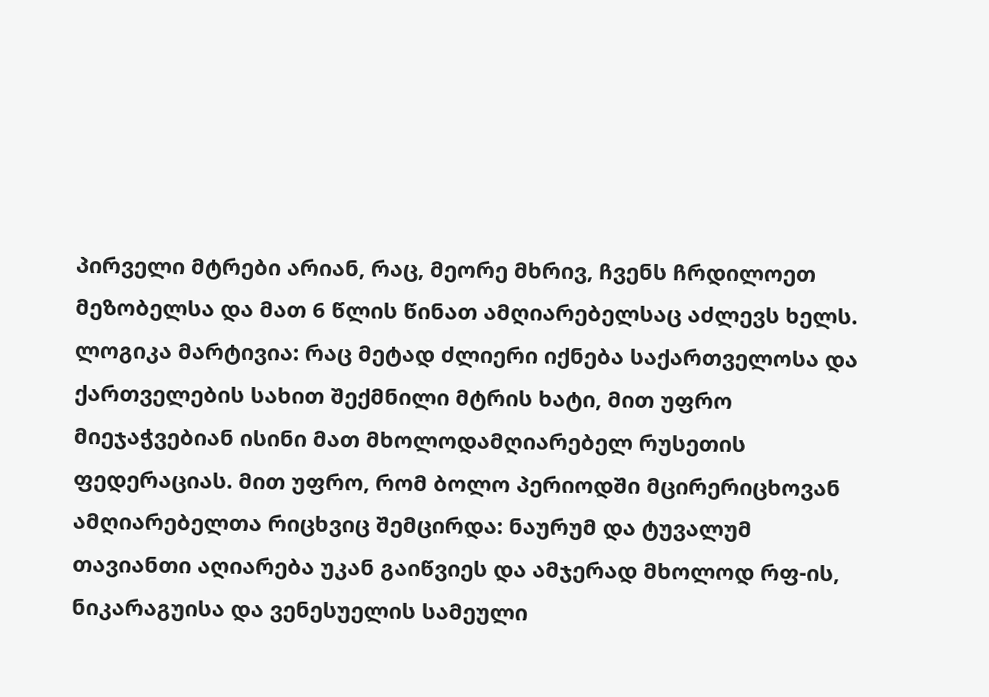პირველი მტრები არიან, რაც, მეორე მხრივ, ჩვენს ჩრდილოეთ მეზობელსა და მათ 6 წლის წინათ ამღიარებელსაც აძლევს ხელს. ლოგიკა მარტივია: რაც მეტად ძლიერი იქნება საქართველოსა და ქართველების სახით შექმნილი მტრის ხატი, მით უფრო მიეჯაჭვებიან ისინი მათ მხოლოდამღიარებელ რუსეთის ფედერაციას. მით უფრო, რომ ბოლო პერიოდში მცირერიცხოვან ამღიარებელთა რიცხვიც შემცირდა: ნაურუმ და ტუვალუმ თავიანთი აღიარება უკან გაიწვიეს და ამჯერად მხოლოდ რფ-ის, ნიკარაგუისა და ვენესუელის სამეული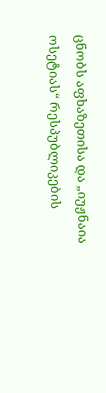ცნობს აფხაზეთისა და „იუჟნაია ოსეტიას“ რესპუბლიკების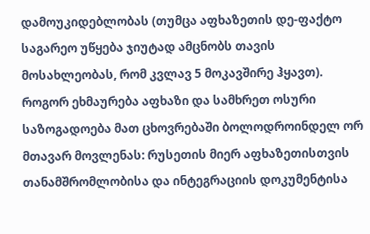დამოუკიდებლობას (თუმცა აფხაზეთის დე-ფაქტო საგარეო უწყება ჯიუტად ამცნობს თავის მოსახლეობას, რომ კვლავ 5 მოკავშირე ჰყავთ).
როგორ ეხმაურება აფხაზი და სამხრეთ ოსური საზოგადოება მათ ცხოვრებაში ბოლოდროინდელ ორ მთავარ მოვლენას: რუსეთის მიერ აფხაზეთისთვის თანამშრომლობისა და ინტეგრაციის დოკუმენტისა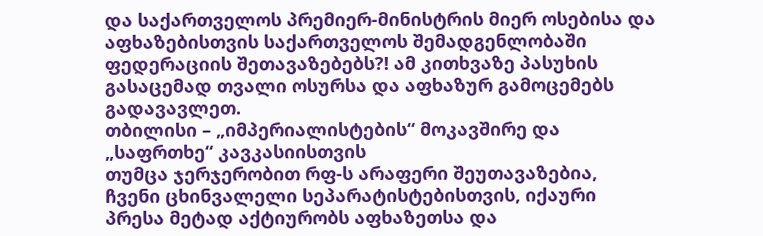და საქართველოს პრემიერ-მინისტრის მიერ ოსებისა და აფხაზებისთვის საქართველოს შემადგენლობაში ფედერაციის შეთავაზებებს?! ამ კითხვაზე პასუხის გასაცემად თვალი ოსურსა და აფხაზურ გამოცემებს გადავავლეთ.
თბილისი – „იმპერიალისტების“ მოკავშირე და „საფრთხე“ კავკასიისთვის
თუმცა ჯერჯერობით რფ-ს არაფერი შეუთავაზებია, ჩვენი ცხინვალელი სეპარატისტებისთვის, იქაური პრესა მეტად აქტიურობს აფხაზეთსა და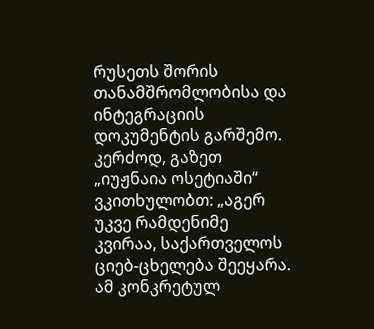რუსეთს შორის თანამშრომლობისა და ინტეგრაციის დოკუმენტის გარშემო. კერძოდ, გაზეთ „იუჟნაია ოსეტიაში“ ვკითხულობთ: „აგერ უკვე რამდენიმე კვირაა, საქართველოს ციებ-ცხელება შეეყარა. ამ კონკრეტულ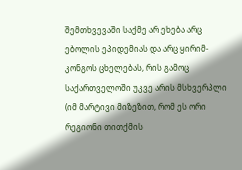შემთხვევაში საქმე არ ეხება არც ებოლის ეპიდემიას და არც ყირიმ-კონგოს ცხელებას, რის გამოც საქართველოში უკვე არის მსხვერპლი (იმ მარტივი მიზეზით, რომ ეს ორი რეგიონი თითქმის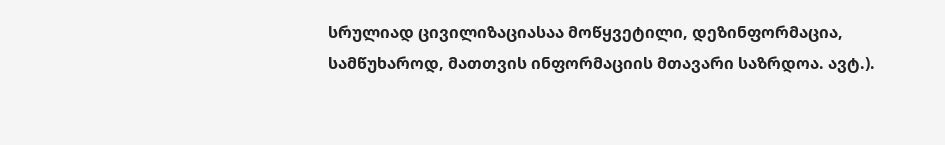სრულიად ცივილიზაციასაა მოწყვეტილი, დეზინფორმაცია, სამწუხაროდ, მათთვის ინფორმაციის მთავარი საზრდოა. ავტ.).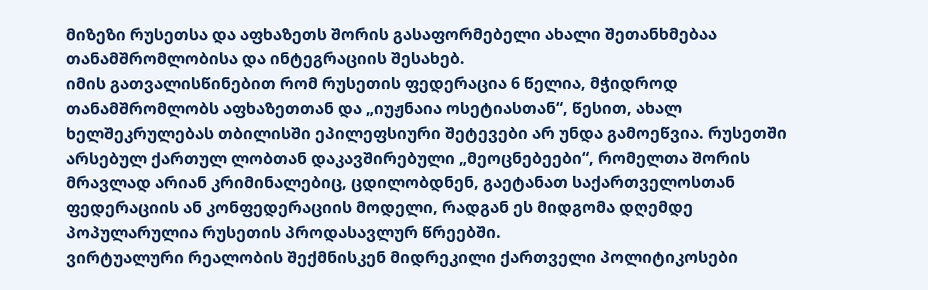მიზეზი რუსეთსა და აფხაზეთს შორის გასაფორმებელი ახალი შეთანხმებაა თანამშრომლობისა და ინტეგრაციის შესახებ.
იმის გათვალისწინებით რომ რუსეთის ფედერაცია 6 წელია, მჭიდროდ თანამშრომლობს აფხაზეთთან და „იუჟნაია ოსეტიასთან“, წესით, ახალ ხელშეკრულებას თბილისში ეპილეფსიური შეტევები არ უნდა გამოეწვია. რუსეთში არსებულ ქართულ ლობთან დაკავშირებული „მეოცნებეები“, რომელთა შორის მრავლად არიან კრიმინალებიც, ცდილობდნენ, გაეტანათ საქართველოსთან ფედერაციის ან კონფედერაციის მოდელი, რადგან ეს მიდგომა დღემდე პოპულარულია რუსეთის პროდასავლურ წრეებში.
ვირტუალური რეალობის შექმნისკენ მიდრეკილი ქართველი პოლიტიკოსები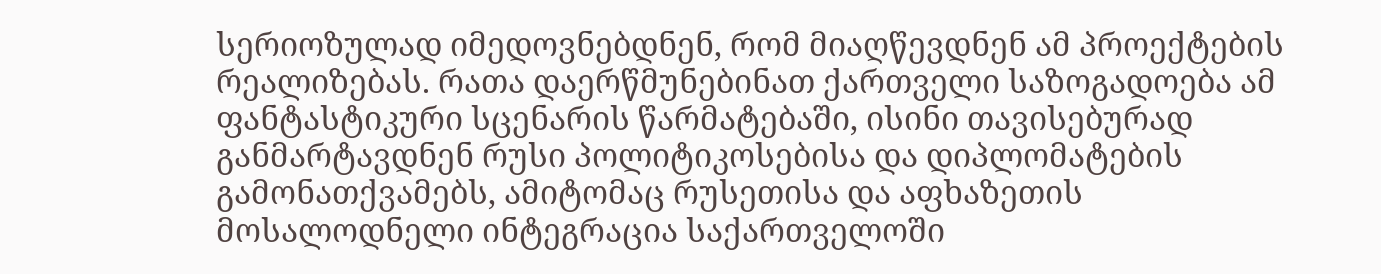სერიოზულად იმედოვნებდნენ, რომ მიაღწევდნენ ამ პროექტების რეალიზებას. რათა დაერწმუნებინათ ქართველი საზოგადოება ამ ფანტასტიკური სცენარის წარმატებაში, ისინი თავისებურად განმარტავდნენ რუსი პოლიტიკოსებისა და დიპლომატების გამონათქვამებს, ამიტომაც რუსეთისა და აფხაზეთის მოსალოდნელი ინტეგრაცია საქართველოში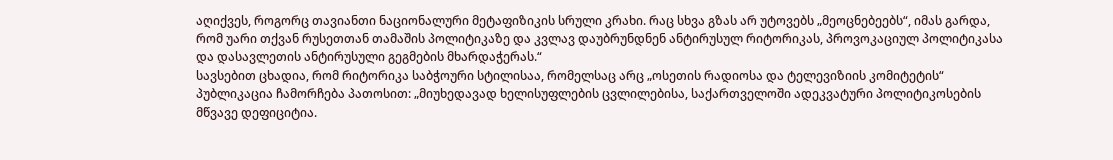აღიქვეს, როგორც თავიანთი ნაციონალური მეტაფიზიკის სრული კრახი. რაც სხვა გზას არ უტოვებს „მეოცნებეებს“, იმას გარდა, რომ უარი თქვან რუსეთთან თამაშის პოლიტიკაზე და კვლავ დაუბრუნდნენ ანტირუსულ რიტორიკას, პროვოკაციულ პოლიტიკასა და დასავლეთის ანტირუსული გეგმების მხარდაჭერას.“
სავსებით ცხადია, რომ რიტორიკა საბჭოური სტილისაა, რომელსაც არც „ოსეთის რადიოსა და ტელევიზიის კომიტეტის“ პუბლიკაცია ჩამორჩება პათოსით: „მიუხედავად ხელისუფლების ცვლილებისა, საქართველოში ადეკვატური პოლიტიკოსების მწვავე დეფიციტია.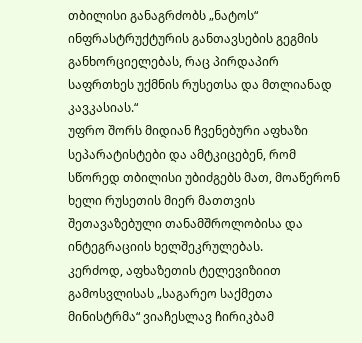თბილისი განაგრძობს „ნატოს“ ინფრასტრუქტურის განთავსების გეგმის განხორციელებას, რაც პირდაპირ საფრთხეს უქმნის რუსეთსა და მთლიანად კავკასიას.“
უფრო შორს მიდიან ჩვენებური აფხაზი სეპარატისტები და ამტკიცებენ, რომ სწორედ თბილისი უბიძგებს მათ, მოაწერონ ხელი რუსეთის მიერ მათთვის შეთავაზებული თანამშროლობისა და ინტეგრაციის ხელშეკრულებას.
კერძოდ, აფხაზეთის ტელევიზიით გამოსვლისას „საგარეო საქმეთა მინისტრმა“ ვიაჩესლავ ჩირიკბამ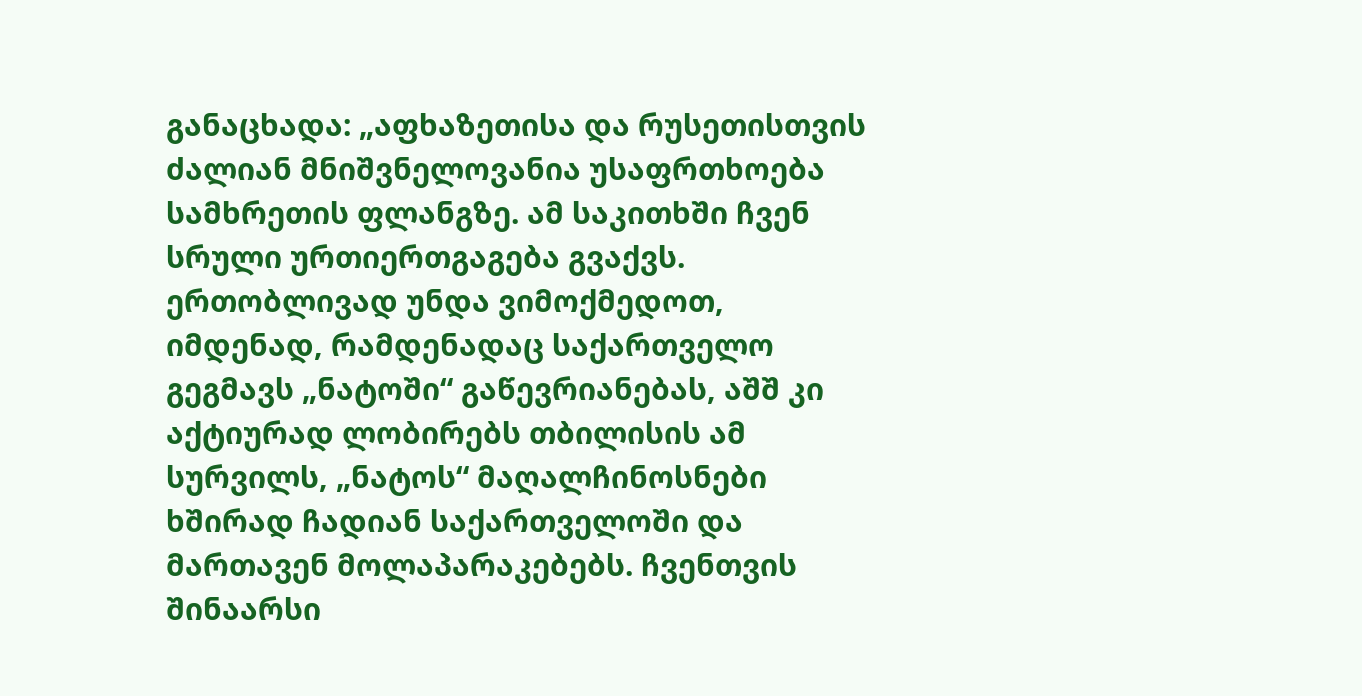განაცხადა: „აფხაზეთისა და რუსეთისთვის ძალიან მნიშვნელოვანია უსაფრთხოება სამხრეთის ფლანგზე. ამ საკითხში ჩვენ სრული ურთიერთგაგება გვაქვს. ერთობლივად უნდა ვიმოქმედოთ, იმდენად, რამდენადაც საქართველო გეგმავს „ნატოში“ გაწევრიანებას, აშშ კი აქტიურად ლობირებს თბილისის ამ სურვილს, „ნატოს“ მაღალჩინოსნები ხშირად ჩადიან საქართველოში და მართავენ მოლაპარაკებებს. ჩვენთვის შინაარსი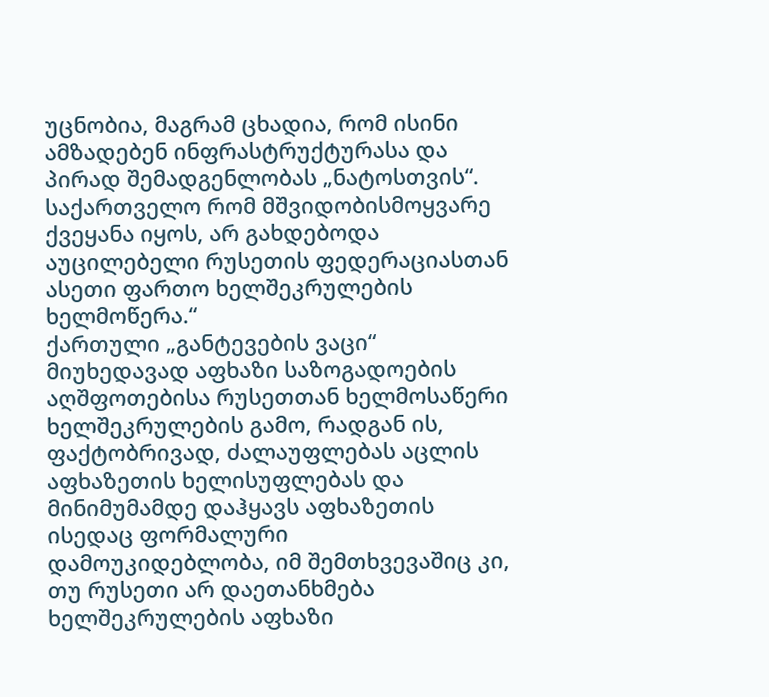უცნობია, მაგრამ ცხადია, რომ ისინი ამზადებენ ინფრასტრუქტურასა და პირად შემადგენლობას „ნატოსთვის“. საქართველო რომ მშვიდობისმოყვარე ქვეყანა იყოს, არ გახდებოდა აუცილებელი რუსეთის ფედერაციასთან ასეთი ფართო ხელშეკრულების ხელმოწერა.“
ქართული „განტევების ვაცი“
მიუხედავად აფხაზი საზოგადოების აღშფოთებისა რუსეთთან ხელმოსაწერი ხელშეკრულების გამო, რადგან ის, ფაქტობრივად, ძალაუფლებას აცლის აფხაზეთის ხელისუფლებას და მინიმუმამდე დაჰყავს აფხაზეთის ისედაც ფორმალური დამოუკიდებლობა, იმ შემთხვევაშიც კი, თუ რუსეთი არ დაეთანხმება ხელშეკრულების აფხაზი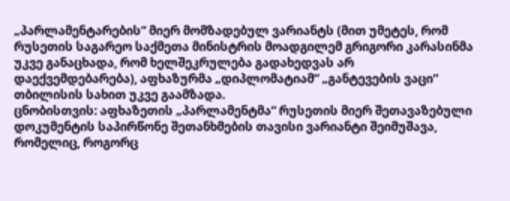„პარლამენტარების“ მიერ მომზადებულ ვარიანტს (მით უმეტეს, რომ რუსეთის საგარეო საქმეთა მინისტრის მოადგილემ გრიგორი კარასინმა უკვე განაცხადა, რომ ხელშეკრულება გადახედვას არ დაექვემდებარება), აფხაზურმა „დიპლომატიამ“ „განტევების ვაცი“ თბილისის სახით უკვე გაამზადა.
ცნობისთვის: აფხაზეთის „პარლამენტმა“ რუსეთის მიერ შეთავაზებული დოკუმენტის საპირწონე შეთანხმების თავისი ვარიანტი შეიმუშავა, რომელიც, როგორც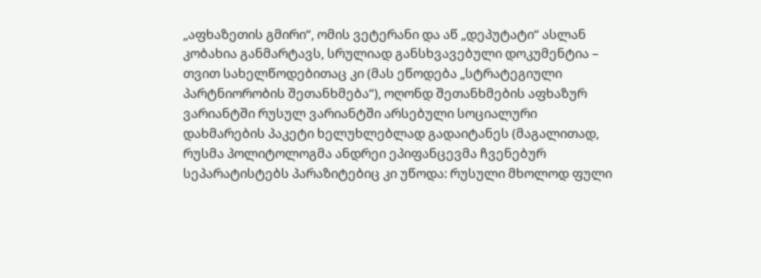„აფხაზეთის გმირი“, ომის ვეტერანი და აწ „დეპუტატი“ ასლან კობახია განმარტავს, სრულიად განსხვავებული დოკუმენტია – თვით სახელწოდებითაც კი (მას ეწოდება „სტრატეგიული პარტნიორობის შეთანხმება“), ოღონდ შეთანხმების აფხაზურ ვარიანტში რუსულ ვარიანტში არსებული სოციალური დახმარების პაკეტი ხელუხლებლად გადაიტანეს (მაგალითად, რუსმა პოლიტოლოგმა ანდრეი ეპიფანცევმა ჩვენებურ სეპარატისტებს პარაზიტებიც კი უწოდა: რუსული მხოლოდ ფული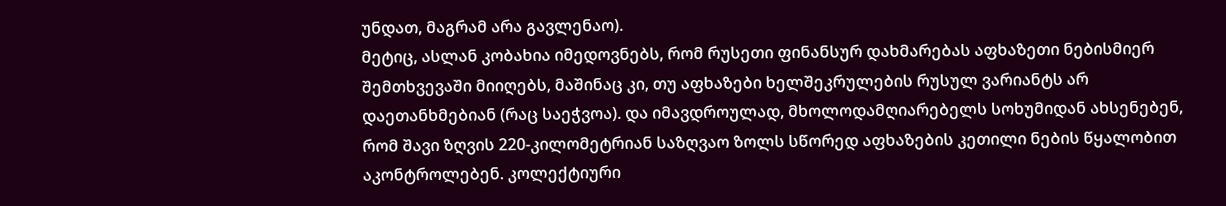უნდათ, მაგრამ არა გავლენაო).
მეტიც, ასლან კობახია იმედოვნებს, რომ რუსეთი ფინანსურ დახმარებას აფხაზეთი ნებისმიერ შემთხვევაში მიიღებს, მაშინაც კი, თუ აფხაზები ხელშეკრულების რუსულ ვარიანტს არ დაეთანხმებიან (რაც საეჭვოა). და იმავდროულად, მხოლოდამღიარებელს სოხუმიდან ახსენებენ, რომ შავი ზღვის 220-კილომეტრიან საზღვაო ზოლს სწორედ აფხაზების კეთილი ნების წყალობით აკონტროლებენ. კოლექტიური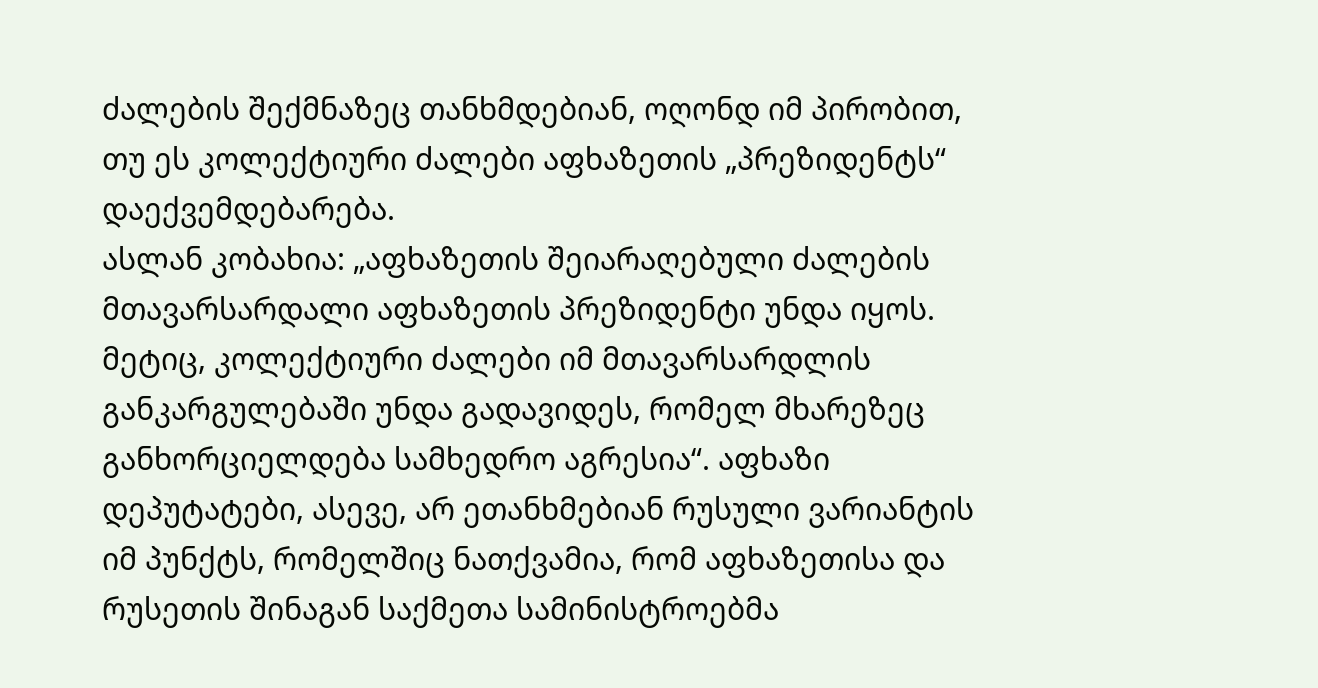ძალების შექმნაზეც თანხმდებიან, ოღონდ იმ პირობით, თუ ეს კოლექტიური ძალები აფხაზეთის „პრეზიდენტს“ დაექვემდებარება.
ასლან კობახია: „აფხაზეთის შეიარაღებული ძალების მთავარსარდალი აფხაზეთის პრეზიდენტი უნდა იყოს. მეტიც, კოლექტიური ძალები იმ მთავარსარდლის განკარგულებაში უნდა გადავიდეს, რომელ მხარეზეც განხორციელდება სამხედრო აგრესია“. აფხაზი დეპუტატები, ასევე, არ ეთანხმებიან რუსული ვარიანტის იმ პუნქტს, რომელშიც ნათქვამია, რომ აფხაზეთისა და რუსეთის შინაგან საქმეთა სამინისტროებმა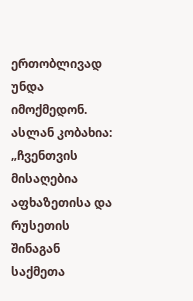ერთობლივად უნდა იმოქმედონ. ასლან კობახია: „ჩვენთვის მისაღებია აფხაზეთისა და რუსეთის შინაგან საქმეთა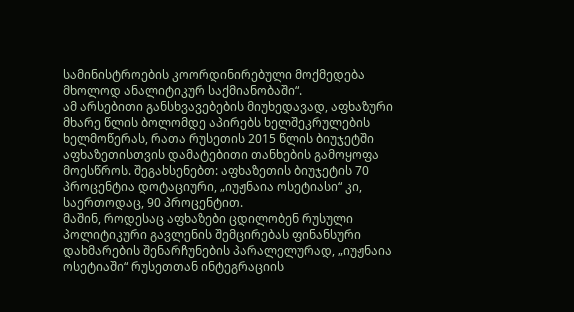სამინისტროების კოორდინირებული მოქმედება მხოლოდ ანალიტიკურ საქმიანობაში“.
ამ არსებითი განსხვავებების მიუხედავად, აფხაზური მხარე წლის ბოლომდე აპირებს ხელშეკრულების ხელმოწერას, რათა რუსეთის 2015 წლის ბიუჯეტში აფხაზეთისთვის დამატებითი თანხების გამოყოფა მოესწროს. შეგახსენებთ: აფხაზეთის ბიუჯეტის 70 პროცენტია დოტაციური, „იუჟნაია ოსეტიასი“ კი, საერთოდაც, 90 პროცენტით.
მაშინ, როდესაც აფხაზები ცდილობენ რუსული პოლიტიკური გავლენის შემცირებას ფინანსური დახმარების შენარჩუნების პარალელურად, „იუჟნაია ოსეტიაში“ რუსეთთან ინტეგრაციის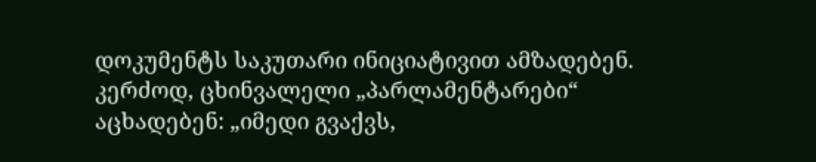დოკუმენტს საკუთარი ინიციატივით ამზადებენ. კერძოდ, ცხინვალელი „პარლამენტარები“ აცხადებენ: „იმედი გვაქვს,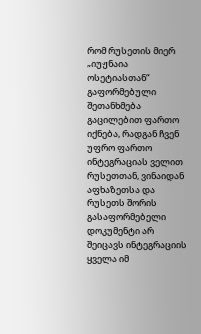რომ რუსეთის მიერ „იუჟნაია ოსეტიასთან“ გაფორმებული შეთანხმება გაცილებით ფართო იქნება, რადგან ჩვენ უფრო ფართო ინტეგრაციას ველით რუსეთთან, ვინაიდან აფხაზეთსა და რუსეთს შორის გასაფორმებელი დოკუმენტი არ შეიცავს ინტეგრაციის ყველა იმ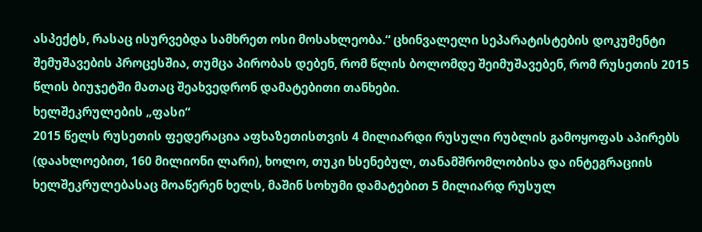ასპექტს, რასაც ისურვებდა სამხრეთ ოსი მოსახლეობა.“ ცხინვალელი სეპარატისტების დოკუმენტი შემუშავების პროცესშია, თუმცა პირობას დებენ, რომ წლის ბოლომდე შეიმუშავებენ, რომ რუსეთის 2015 წლის ბიუჯეტში მათაც შეახვედრონ დამატებითი თანხები.
ხელშეკრულების „ფასი“
2015 წელს რუსეთის ფედერაცია აფხაზეთისთვის 4 მილიარდი რუსული რუბლის გამოყოფას აპირებს (დაახლოებით, 160 მილიონი ლარი), ხოლო, თუკი ხსენებულ, თანამშრომლობისა და ინტეგრაციის ხელშეკრულებასაც მოაწერენ ხელს, მაშინ სოხუმი დამატებით 5 მილიარდ რუსულ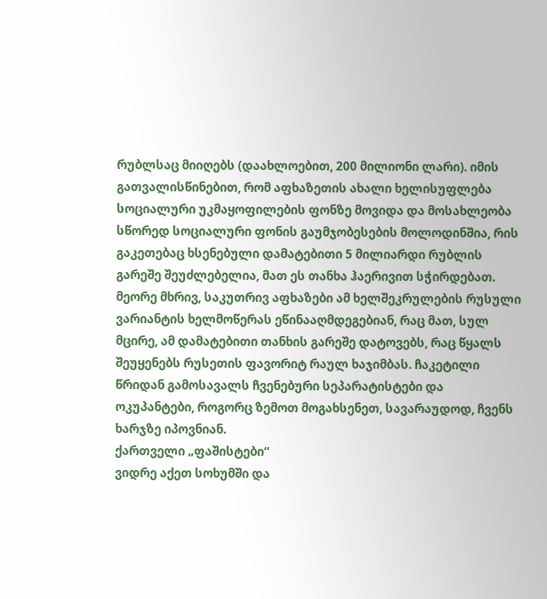რუბლსაც მიიღებს (დაახლოებით, 200 მილიონი ლარი). იმის გათვალისწინებით, რომ აფხაზეთის ახალი ხელისუფლება სოციალური უკმაყოფილების ფონზე მოვიდა და მოსახლეობა სწორედ სოციალური ფონის გაუმჯობესების მოლოდინშია, რის გაკეთებაც ხსენებული დამატებითი 5 მილიარდი რუბლის გარეშე შეუძლებელია, მათ ეს თანხა ჰაერივით სჭირდებათ. მეორე მხრივ, საკუთრივ აფხაზები ამ ხელშეკრულების რუსული ვარიანტის ხელმოწერას ეწინააღმდეგებიან, რაც მათ, სულ მცირე, ამ დამატებითი თანხის გარეშე დატოვებს, რაც წყალს შეუყენებს რუსეთის ფავორიტ რაულ ხაჯიმბას. ჩაკეტილი წრიდან გამოსავალს ჩვენებური სეპარატისტები და ოკუპანტები, როგორც ზემოთ მოგახსენეთ, სავარაუდოდ, ჩვენს ხარჯზე იპოვნიან.
ქართველი „ფაშისტები“
ვიდრე აქეთ სოხუმში და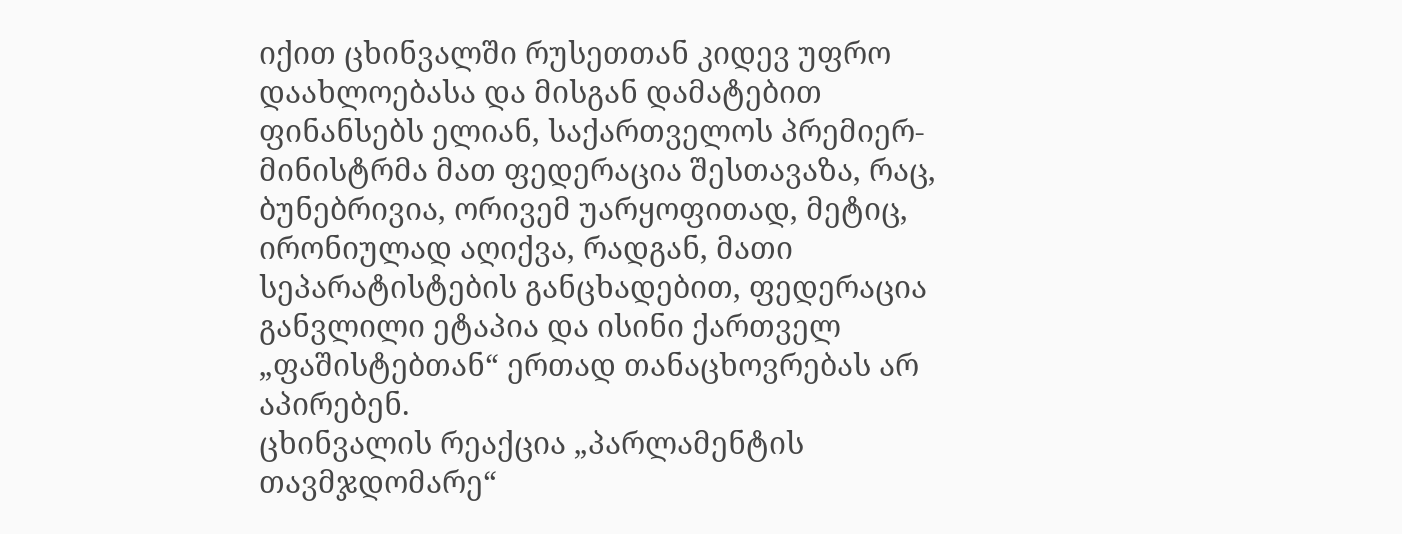იქით ცხინვალში რუსეთთან კიდევ უფრო დაახლოებასა და მისგან დამატებით ფინანსებს ელიან, საქართველოს პრემიერ-მინისტრმა მათ ფედერაცია შესთავაზა, რაც, ბუნებრივია, ორივემ უარყოფითად, მეტიც, ირონიულად აღიქვა, რადგან, მათი სეპარატისტების განცხადებით, ფედერაცია განვლილი ეტაპია და ისინი ქართველ „ფაშისტებთან“ ერთად თანაცხოვრებას არ აპირებენ.
ცხინვალის რეაქცია „პარლამენტის თავმჯდომარე“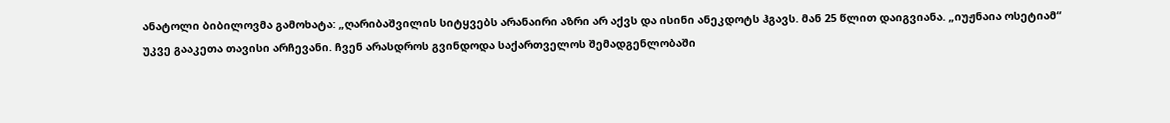ანატოლი ბიბილოვმა გამოხატა: „ღარიბაშვილის სიტყვებს არანაირი აზრი არ აქვს და ისინი ანეკდოტს ჰგავს. მან 25 წლით დაიგვიანა. „იუჟნაია ოსეტიამ“ უკვე გააკეთა თავისი არჩევანი. ჩვენ არასდროს გვინდოდა საქართველოს შემადგენლობაში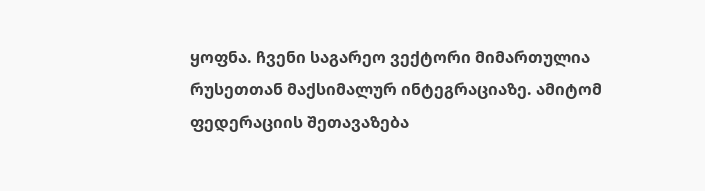ყოფნა. ჩვენი საგარეო ვექტორი მიმართულია რუსეთთან მაქსიმალურ ინტეგრაციაზე. ამიტომ ფედერაციის შეთავაზება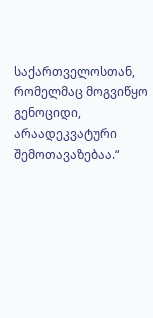საქართველოსთან, რომელმაც მოგვიწყო გენოციდი, არაადეკვატური შემოთავაზებაა.“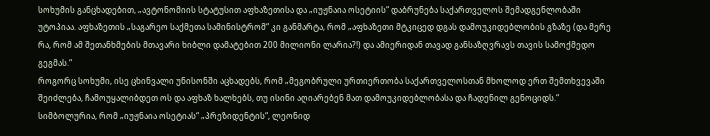სოხუმის განცხადებით, „ავტონომიის სტატუსით აფხაზეთისა და „იუჟნაია ოსეტიის“ დაბრუნება საქართველოს შემადგენლობაში უტოპიაა. აფხაზეთის „საგარეო საქმეთა სამინისტრომ“ კი განმარტა, რომ „აფხაზეთი მტკიცედ დგას დამოუკიდებლობის გზაზე (და მერე რა, რომ ამ შეთანხმების მთავარი ხიბლი დამატებით 200 მილიონი ლარია?!) და ამიერიდან თავად განსაზღვრავს თავის სამოქმედო გეგმას.“
როგორც სოხუმი, ისე ცხინვალი უნისონში აცხადებს, რომ „მეგობრული ურთიერთობა საქართველოსთან მხოლოდ ერთ შემთხვევაში შეიძლება, ჩამოუყალიბდეთ ოს და აფხაზ ხალხებს, თუ ისინი აღიარებენ მათ დამოუკიდებლობასა და ჩადენილ გენოციდს.“
სიმბოლურია, რომ „იუჟნაია ოსეტიას“ „პრეზიდენტის“, ლეონიდ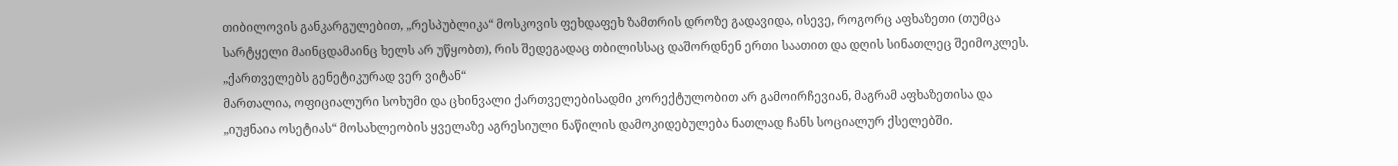თიბილოვის განკარგულებით, „რესპუბლიკა“ მოსკოვის ფეხდაფეხ ზამთრის დროზე გადავიდა, ისევე, როგორც აფხაზეთი (თუმცა სარტყელი მაინცდამაინც ხელს არ უწყობთ), რის შედეგადაც თბილისსაც დაშორდნენ ერთი საათით და დღის სინათლეც შეიმოკლეს.
„ქართველებს გენეტიკურად ვერ ვიტან“
მართალია, ოფიციალური სოხუმი და ცხინვალი ქართველებისადმი კორექტულობით არ გამოირჩევიან, მაგრამ აფხაზეთისა და „იუჟნაია ოსეტიას“ მოსახლეობის ყველაზე აგრესიული ნაწილის დამოკიდებულება ნათლად ჩანს სოციალურ ქსელებში.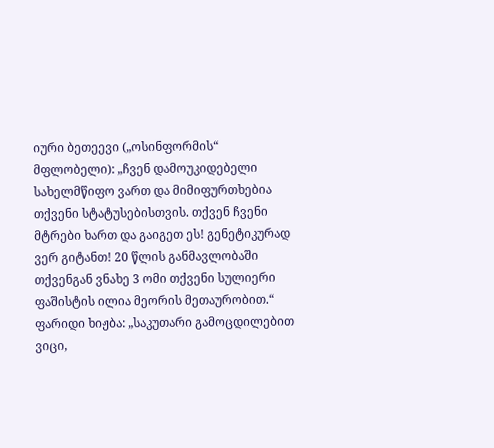იური ბეთეევი („ოსინფორმის“ მფლობელი): „ჩვენ დამოუკიდებელი სახელმწიფო ვართ და მიმიფურთხებია თქვენი სტატუსებისთვის. თქვენ ჩვენი მტრები ხართ და გაიგეთ ეს! გენეტიკურად ვერ გიტანთ! 20 წლის განმავლობაში თქვენგან ვნახე 3 ომი თქვენი სულიერი ფაშისტის ილია მეორის მეთაურობით.“
ფარიდი ხიჟბა: „საკუთარი გამოცდილებით ვიცი,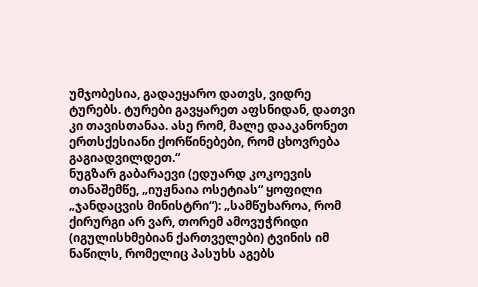უმჯობესია, გადაეყარო დათვს, ვიდრე ტურებს. ტურები გავყარეთ აფსნიდან, დათვი კი თავისთანაა. ასე რომ, მალე დააკანონეთ ერთსქესიანი ქორწინებები, რომ ცხოვრება გაგიადვილდეთ.“
ნუგზარ გაბარაევი (ედუარდ კოკოევის თანაშემწე, „იუჟნაია ოსეტიას“ ყოფილი „ჯანდაცვის მინისტრი“): „სამწუხაროა, რომ ქირურგი არ ვარ, თორემ ამოვუჭრიდი (იგულისხმებიან ქართველები) ტვინის იმ ნაწილს, რომელიც პასუხს აგებს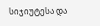სიჯიუტესა და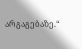არგაგებაზე.“